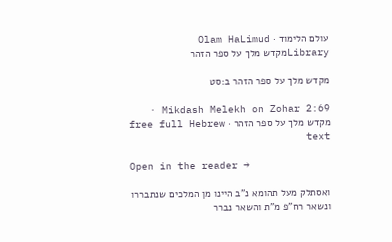עולם הלימוד · Olam HaLimud
Libraryמקדש מלך על ספר הזהר

מקדש מלך על ספר הזהר ב:סט

Mikdash Melekh on Zohar 2:69 · מקדש מלך על ספר הזהר · free full Hebrew text

Open in the reader →

ואסתלק מעל תהומא נ"ב היינו מן המלכים שנתבררו ונשאר רח"פ מ"ת והשאר נברר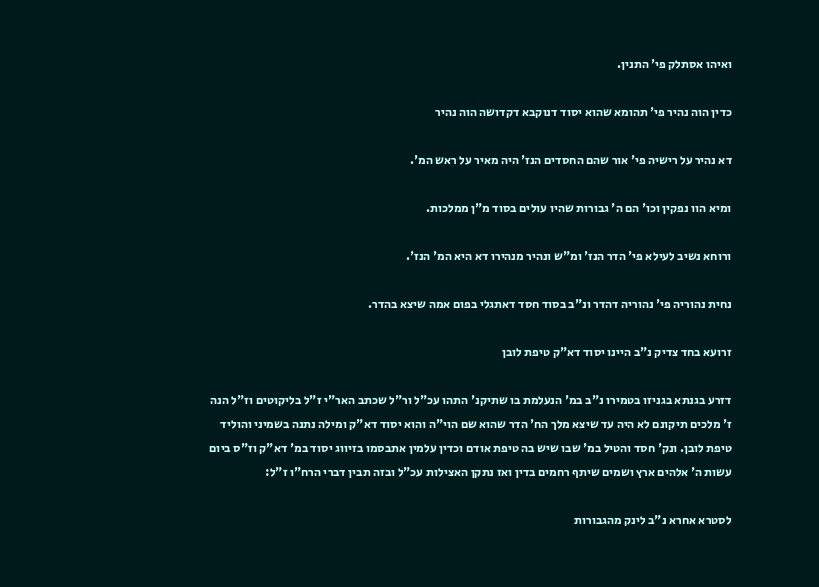ואיהו אסתלק פי' התנין.

כדין הוה נהיר פי' תהומא שהוא יסוד דנוקבא דקדושה הוה נהיר

דא נהיר על רישיה פי' אור שהם החסדים הנז' היה מאיר על ראש המ'.

ומיא הוו נפקין וכו' הם ה' גבורות שהיו עולים בסוד מ"ן ממלכות.

ורוחא נשיב לעילא פי' הדר הנז' ומ"ש ונהיר מנהירו דא היא המ' הנז'.

נחית נהוריה פי' נהוריה דהדר ונ"ב בסוד חסד דאתגלי בפום אמה שיצא בהדר.

זרועא בחד צדיק נ"ב היינו יסוד דא"ק טיפת לובן

דזרע בגנתא בגניזו בטמירו נ"ב במ' הנעלמת בו שתיקנ' התהו עכ"ל ור"ל שכתב האר"י ז"ל בליקוטים וז"ל הנה ז' מלכים תיקונם לא היה עד שיצא מלך הח' הדר שהוא שם הוי"ה והוא יסוד דא"ק ומילה נתנה בשמיני והוליד טיפת לובן. ונק' חסד והטיל במ' שבו שיש בה טיפת אודם וכדין עלמין אתבסמו בזיווג יסוד במ' דא"ק וז"ס ביום עשות ה' אלהים ארץ ושמים שיתף רחמים בדין ואז נתקן האצילות עכ"ל ובזה תבין דברי הרח"ו ז"ל:

לסטרא אחרא נ"ב לינק מהגבורות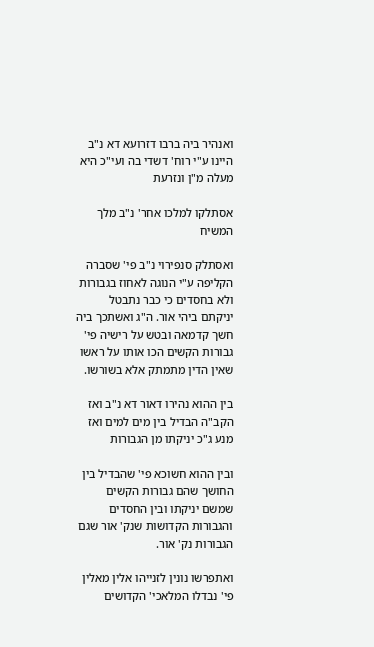ואנהיר ביה ברבו דזרועא דא נ"ב היינו ע"י רוח' דשדי בה ועי"כ היא מעלה מ"ן ונזרעת

אסתלקו למלכו אחר' נ"ב מלך המשיח

ואסתלק סנפירוי נ"ב פי' שסברה הקליפה ע"י הנוגה לאחוז בגבורות ולא בחסדים כי כבר נתבטל יניקתם ביהי אור. ה"ג ואשתכך ביה חשך קדמאה ובטש על רישיה פי' גבורות הקשים הכו אותו על ראשו שאין הדין מתמתק אלא בשורשו.

בין ההוא נהירו דאור דא נ"ב ואז הקב"ה הבדיל בין מים למים ואז מנע ג"כ יניקתו מן הגבורות

ובין ההוא חשוכא פי' שהבדיל בין החושך שהם גבורות הקשים שמשם יניקתו ובין החסדים והגבורות הקדושות שנק' אור שגם הגבורות נק' אור.

ואתפרשו נונין לזנייהו אלין מאלין פי' נבדלו המלאכי' הקדושים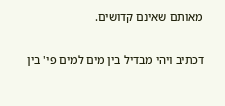מאותם שאינם קדושים.

דכתיב ויהי מבדיל בין מים למים פי' בין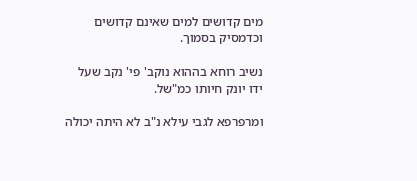מים קדושים למים שאינם קדושים וכדמסיק בסמוך.

נשיב רוחא בההוא נוקב' פי' נקב שעל ידו יונק חיותו כמ"של.

ומרפרפא לגבי עילא נ"ב לא היתה יכולה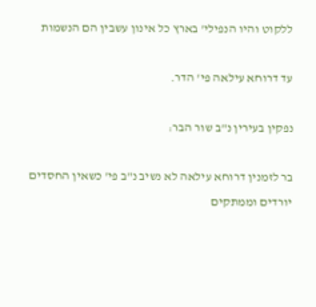ללקוט והיו הנפילי' בארץ כל אינון עשבין הם הנשמות

עד דרוחא עילאה פי' הדר.

נפקין בעירין נ"ב שור הבר:

בר לזמנין דרוחא עילאה לא נשיב נ"ב פי' כשאין החסדים יורדים וממתקים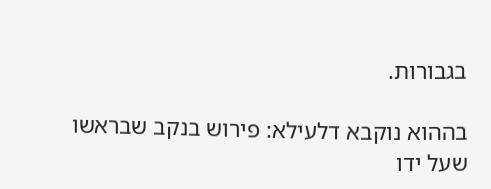בגבורות.

בההוא נוקבא דלעילא: פירוש בנקב שבראשו שעל ידו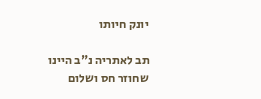יונק חיותו

תב לאתריה נ"ב היינו שחוזר חס ושלום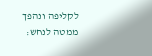לקליפה ונהפך ממטה לנחש: